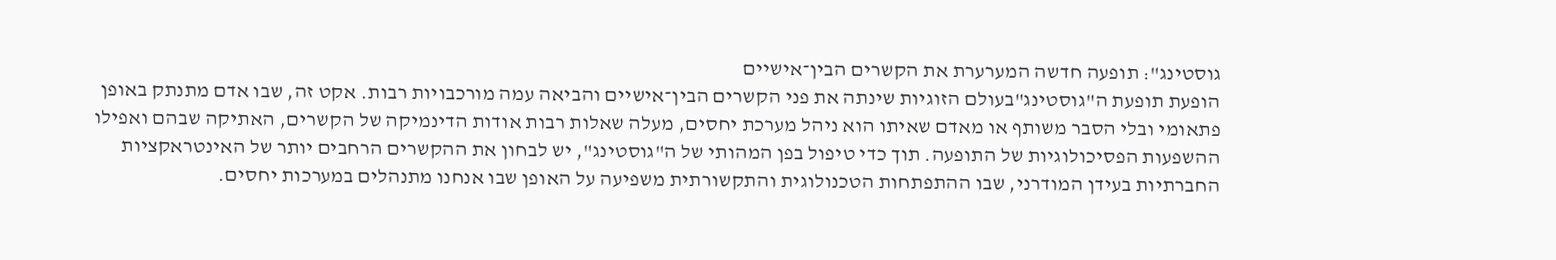גוסטינג": תופעה חדשה המערערת את הקשרים הבין־אישיים
הופעת תופעת ה"גוסטינג"בעולם הזוגיות שינתה את פני הקשרים הבין־אישיים והביאה עמה מורכבויות רבות. אקט זה, שבו אדם מתנתק באופן פתאומי ובלי הסבר משותף או מאדם שאיתו הוא ניהל מערכת יחסים, מעלה שאלות רבות אודות הדינמיקה של הקשרים, האתיקה שבהם ואפילו ההשפעות הפסיכולוגיות של התופעה. תוך כדי טיפול בפן המהותי של ה"גוסטינג", יש לבחון את ההקשרים הרחבים יותר של האינטראקציות החברתיות בעידן המודרני, שבו ההתפתחות הטכנולוגית והתקשורתית משפיעה על האופן שבו אנחנו מתנהלים במערכות יחסים.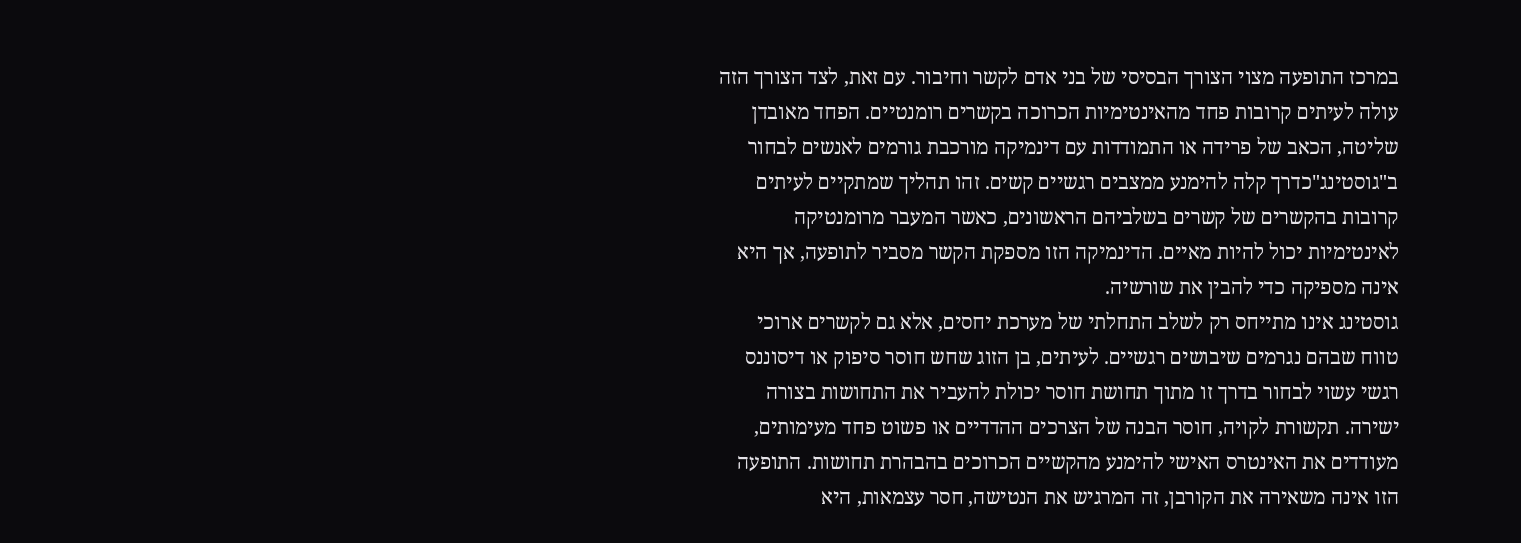במרכז התופעה מצוי הצורך הבסיסי של בני אדם לקשר וחיבור. עם זאת, לצד הצורך הזה עולה לעיתים קרובות פחד מהאינטימיות הכרוכה בקשרים רומנטיים. הפחד מאובדן שליטה, הכאב של פרידה או התמודדות עם דינמיקה מורכבת גורמים לאנשים לבחור ב"גוסטינג"כדרך קלה להימנע ממצבים רגשיים קשים. זהו תהליך שמתקיים לעיתים קרובות בהקשרים של קשרים בשלביהם הראשונים, כאשר המעבר מרומנטיקה לאינטימיות יכול להיות מאיים. הדינמיקה הזו מספקת הקשר מסביר לתופעה, אך היא אינה מספיקה כדי להבין את שורשיה.
גוסטינג אינו מתייחס רק לשלב התחלתי של מערכת יחסים, אלא גם לקשרים ארוכי טווח שבהם נגרמים שיבושים רגשיים. לעיתים, בן הזוג שחש חוסר סיפוק או דיסוננס רגשי עשוי לבחור בדרך זו מתוך תחושת חוסר יכולת להעביר את התחושות בצורה ישירה. תקשורת לקויה, חוסר הבנה של הצרכים ההדדיים או פשוט פחד מעימותים, מעודדים את האינטרס האישי להימנע מהקשיים הכרוכים בהבהרת תחושות. התופעה הזו אינה משאירה את הקורבן, זה המרגיש את הנטישה, חסר עצמאות, היא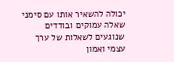יכולה להשאיר אותו עם סימני שאלה עמוקים ובודדים שנוגעים לשאלות של ערך עצמי ואמון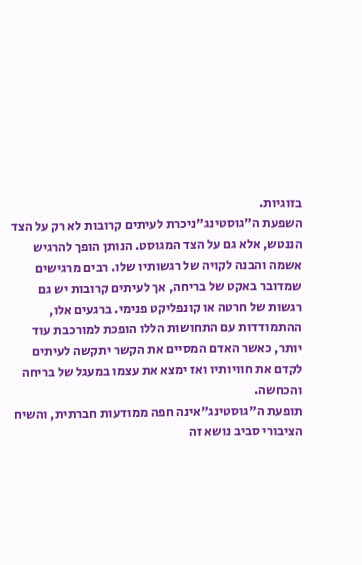בזוגיות.
השפעת ה"גוסטינג"ניכרת לעיתים קרובות לא רק על הצד הננטש, אלא גם על הצד המגוסט. הנותן הופך להרגיש אשמה והבנה לקויה של רגשותיו שלו. רבים מרגישים שמדובר באקט של בריחה, אך לעיתים קרובות יש גם רגשות של חרטה או קונפליקט פנימי. ברגעים אלו, ההתמודדות עם התחושות הללו הופכת למורכבת עוד יותר, כאשר האדם המסיים את הקשר יתקשה לעיתים לקדם את חוויותיו ואז ימצא את עצמו במעגל של בריחה והכחשה.
תופעת ה"גוסטינג"אינה חפה ממודעות חברתית, והשיח הציבורי סביב נושא זה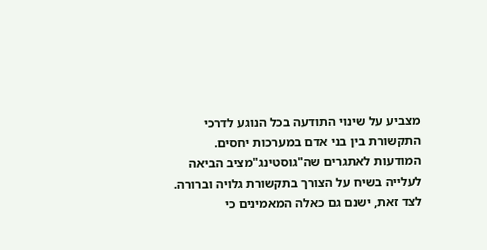מצביע על שינוי התודעה בכל הנוגע לדרכי התקשורת בין בני אדם במערכות יחסים. המודעות לאתגרים שה"גוסטינג"מציב הביאה לעלייה בשיח על הצורך בתקשורת גלויה וברורה. לצד זאת, ישנם גם כאלה המאמינים כי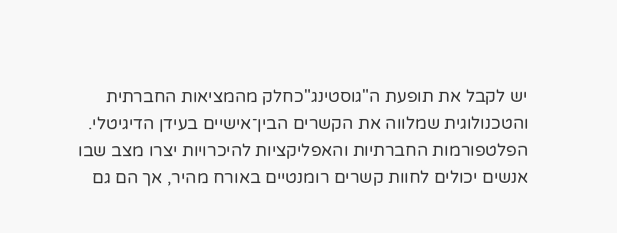יש לקבל את תופעת ה"גוסטינג"כחלק מהמציאות החברתית והטכנולוגית שמלווה את הקשרים הבין־אישיים בעידן הדיגיטלי. הפלטפורמות החברתיות והאפליקציות להיכרויות יצרו מצב שבו אנשים יכולים לחוות קשרים רומנטיים באורח מהיר, אך הם גם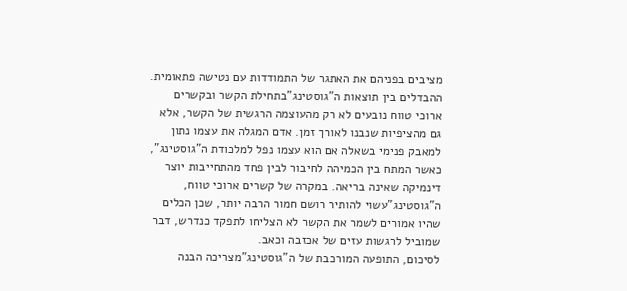מציבים בפניהם את האתגר של התמודדות עם נטישה פתאומית.
ההבדלים בין תוצאות ה"גוסטינג"בתחילת הקשר ובקשרים ארוכי טווח נובעים לא רק מהעוצמה הרגשית של הקשר, אלא גם מהציפיות שנבנו לאורך זמן. אדם המגלה את עצמו נתון למאבק פנימי בשאלה אם הוא עצמו נפל למלכודת ה"גוסטינג", כאשר המתח בין הכמיהה לחיבור לבין פחד מהתחייבות יוצר דינמיקה שאינה בריאה. במקרה של קשרים ארוכי טווח, ה"גוסטינג"עשוי להותיר רושם חמור הרבה יותר, שכן הכלים שהיו אמורים לשמר את הקשר לא הצליחו לתפקד כנדרש, דבר שמוביל לרגשות עזים של אכזבה וכאב.
לסיכום, התופעה המורכבת של ה"גוסטינג"מצריכה הבנה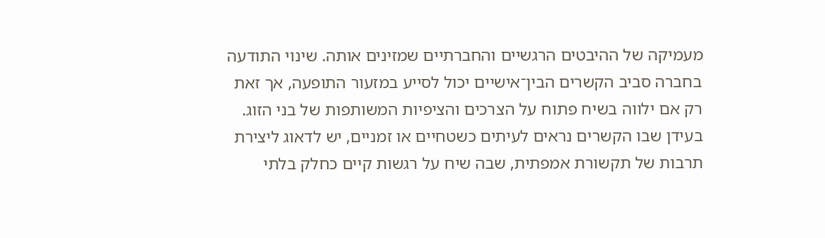מעמיקה של ההיבטים הרגשיים והחברתיים שמזינים אותה. שינוי התודעה בחברה סביב הקשרים הבין־אישיים יכול לסייע במזעור התופעה, אך זאת רק אם ילווה בשיח פתוח על הצרכים והציפיות המשותפות של בני הזוג. בעידן שבו הקשרים נראים לעיתים כשטחיים או זמניים, יש לדאוג ליצירת תרבות של תקשורת אמפתית, שבה שיח על רגשות קיים כחלק בלתי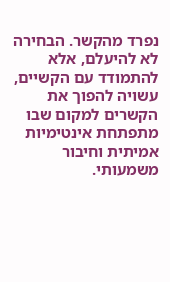נפרד מהקשר. הבחירה לא להיעלם, אלא להתמודד עם הקשיים, עשויה להפוך את הקשרים למקום שבו מתפתחת אינטימיות אמיתית וחיבור משמעותי.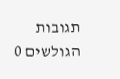תגובות הגולשים 0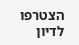הצטרפו לדיון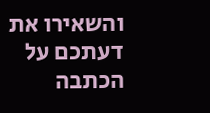והשאירו את דעתכם על הכתבה